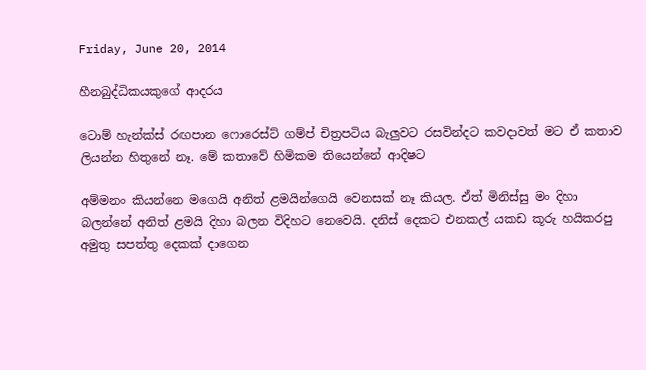Friday, June 20, 2014

හීනබුද්ධිකයකුගේ ආදරය

ටොම් හැන්ක්ස් රඟපාන ෆොරෙස්ට් ගම්ප් චිත්‍රපටිය බැලුවට රසවින්දට කවදාවත් මට ඒ කතාව ලියන්න හිතුනේ නෑ. මේ කතාවේ හිමිකම තියෙන්නේ ආදිෂට

අම්මනං කියන්නෙ මගෙයි අනිත් ළමයින්ගෙයි වෙනසක් නෑ කියල. ඒත් මිනිස්සු මං දිහා බලන්නේ අනිත් ළමයි දිහා බලන විදිහට නෙවෙයි. දනිස් දෙකට එනකල් යකඩ කූරු හයිකරපු අමුතු සපත්තු දෙකක් දාගෙන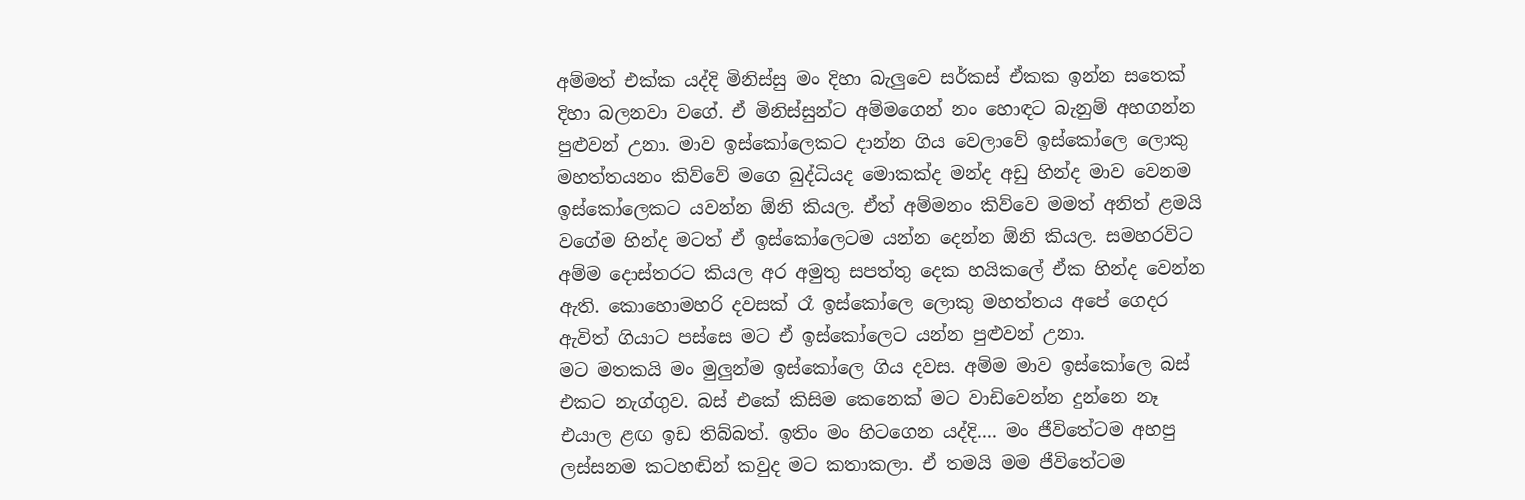අම්මත් එක්ක යද්දි මිනිස්සු මං දිහා බැලුවෙ සර්කස් ඒකක ඉන්න සතෙක් දිහා බලනවා වගේ. ඒ මිනිස්සුන්ට අම්මගෙන් නං හොඳට බැනුම් අහගන්න පුළුවන් උනා. මාව ඉස්කෝලෙකට දාන්න ගිය වෙලාවේ ඉස්කෝලෙ ලොකු මහත්තයනං කිව්වේ මගෙ බුද්ධියද මොකක්ද මන්ද අඩු හින්ද මාව වෙනම ඉස්කෝලෙකට යවන්න ඕනි කියල. ඒත් අම්මනං කිව්වෙ මමත් අනිත් ළමයි වගේම හින්ද මටත් ඒ ඉස්කෝලෙටම යන්න දෙන්න ඕනි කියල. සමහරවිට අම්ම දොස්තරට කියල අර අමුතු සපත්තු දෙක හයිකලේ ඒක හින්ද වෙන්න ඇති. කොහොමහරි දවසක් රෑ ඉස්කෝලෙ ලොකු මහත්තය අපේ ගෙදර ඇවිත් ගියාට පස්සෙ මට ඒ ඉස්කෝලෙට යන්න පුළුවන් උනා.
මට මතකයි මං මුලුන්ම ඉස්කෝලෙ ගිය දවස. අම්ම මාව ඉස්කෝලෙ බස් එකට නැග්ගුව. බස් එකේ කිසිම කෙනෙක් මට වාඩිවෙන්න දුන්නෙ නෑ එයාල ළඟ ඉඩ තිබ්බත්. ඉතිං මං හිටගෙන යද්දි.... මං ජීවිතේටම අහපු ලස්සනම කටහඬින් කවුද මට කතාකලා. ඒ තමයි මම ජීවිතේටම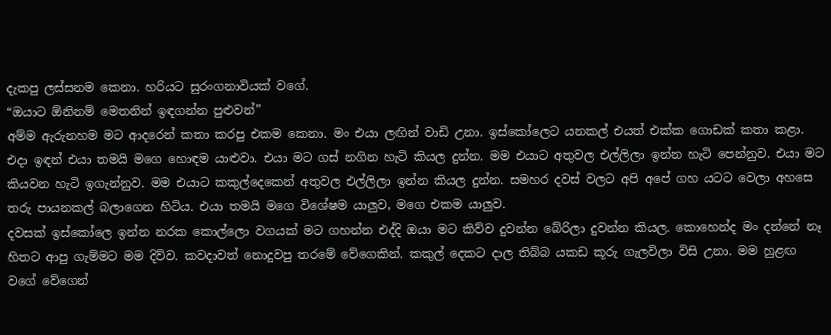දැකපු ලස්සනම කෙනා. හරියට සුරංගනාවියක් වගේ.
“ඔයාට ඕනිනම් මෙතනින් ඉඳගන්න පුළුවන්”
අම්ම ඇරුනහම මට ආදරෙන් කතා කරපු එකම කෙනා. මං එයා ලඟින් වාඩි උනා. ඉස්කෝලෙට යනකල් එයත් එක්ක ගොඩක් කතා කළා. එදා ඉඳන් එයා තමයි මගෙ හොඳම යාළුවා. එයා මට ගස් නගින හැටි කියල දුන්න. මම එයාට අතුවල එල්ලිලා ඉන්න හැටි පෙන්නුව. එයා මට කියවන හැටි ඉගැන්නුව. මම එයාට කකුල්දෙකෙන් අතුවල එල්ලිලා ඉන්න කියල දුන්න. සමහර දවස් වලට අපි අපේ ගහ යටට වෙලා අහසෙ තරු පායනකල් බලාගෙන හිටිය. එයා තමයි මගෙ විශේෂම යාලුව, මගෙ එකම යාලුව.
දවසක් ඉස්කෝලෙ ඉන්න නරක කොල්ලො වගයක් මට ගහන්න එද්දි ඔයා මට කිව්ව දුවන්න බේරිලා දුවන්න කියල. කොහෙන්ද මං දන්නේ නෑ හිතට ආපු ගැම්මට මම දිව්ව. කවදාවත් නොදුවපු තරමේ වේගෙකින්. කකුල් දෙකට දාල තිබ්බ යකඩ කූරු ගැලවිලා විසි උනා. මම හුළඟ වගේ වේගෙන්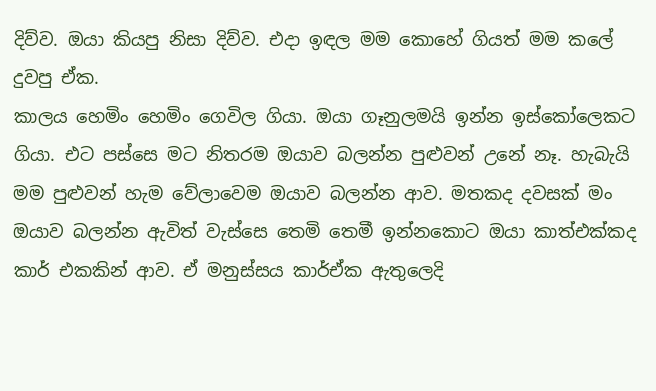දිව්ව. ඔයා කියපු නිසා දිව්ව. එදා ඉඳල මම කොහේ ගියත් මම කලේ දුවපු ඒක.
කාලය හෙමිං හෙමිං ගෙවිල ගියා. ඔයා ගෑනුලමයි ඉන්න ඉස්කෝලෙකට ගියා. එට පස්සෙ මට නිතරම ඔයාව බලන්න පුළුවන් උනේ නෑ. හැබැයි මම පුළුවන් හැම වේලාවෙම ඔයාව බලන්න ආව. මතකද දවසක් මං ඔයාව බලන්න ඇවිත් වැස්සෙ තෙමි තෙමී ඉන්නකොට ඔයා කාත්එක්කද කාර් එකකින් ආව. ඒ මනුස්සය කාර්ඒක ඇතුලෙදි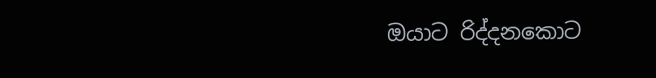ඔයාට රිද්දනකොට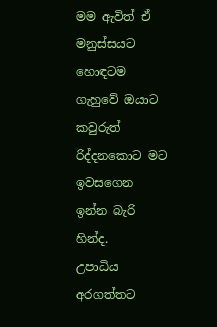මම ඇවිත් ඒ මනුස්සයට හොඳටම ගැහුවේ ඔයාට කවුරුත් රිද්දනකොට මට ඉවසගෙන ඉන්න බැරි හින්ද.
උපාධිය අරගත්තට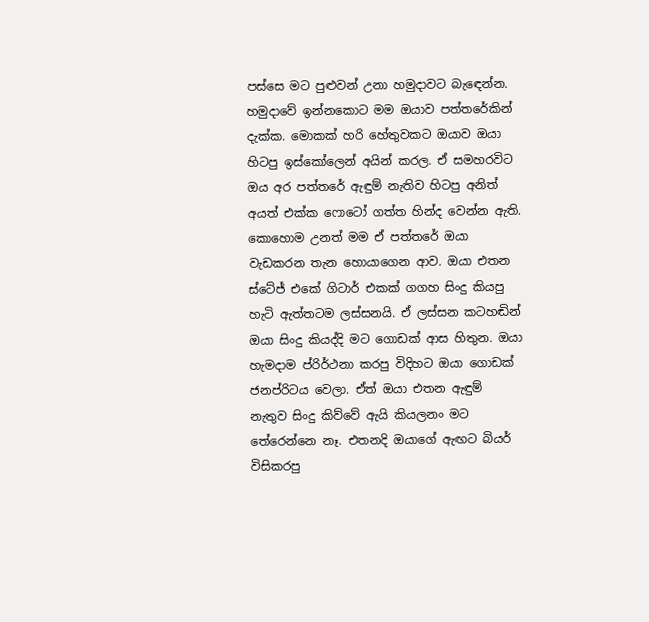පස්සෙ මට පුළුවන් උනා හමුදාවට බැඳෙන්න. හමුදාවේ ඉන්නකොට මම ඔයාව පත්තරේකින් දැක්ක. මොකක් හරි හේතුවකට ඔයාව ඔයා හිටපු ඉස්කෝලෙන් අයින් කරල. ඒ සමහරවිට ඔය අර පත්තරේ ඇඳුම් නැතිව හිටපු අනිත් අයත් එක්ක ෆොටෝ ගත්ත හින්ද වෙන්න ඇති. කොහොම උනත් මම ඒ පත්තරේ ඔයා වැඩකරන තැන හොයාගෙන ආව. ඔයා එතන ස්ටේජ් එකේ ගිටාර් එකක් ගගහ සිංදු කියපු හැටි ඇත්තටම ලස්සනයි. ඒ ලස්සන කටහඬින් ඔයා සිංදු කියද්දි මට ගොඩක් ආස හිතුන. ඔයා හැමදාම ප්රිර්ථනා කරපු විදිහට ඔයා ගොඩක් ජනප්රිටය වෙලා. ඒත් ඔයා එතන ඇඳුම් නැතුව සිංදු කිව්වේ ඇයි කියලනං මට තේරෙන්නෙ නෑ. එතනදි ඔයාගේ ඇඟට බියර් විසිකරපු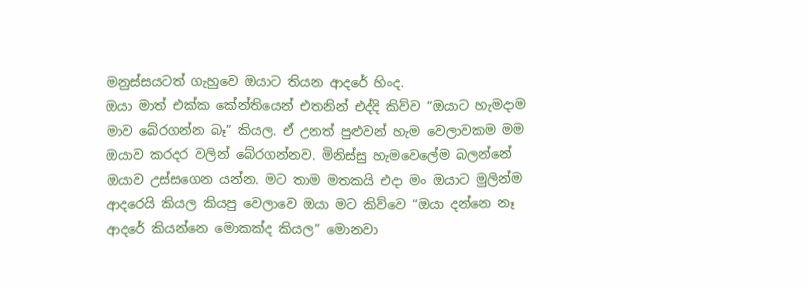මනුස්සයටත් ගැහුවෙ ඔයාට තියන ආදරේ හිංද.
ඔයා මාත් එක්ක කේන්තියෙන් එතනින් එද්දි කිව්ව “ඔයාට හැමදාම මාව බේරගන්න බෑ” කියල. ඒ උනත් පුළුවන් හැම වෙලාවකම මම ඔයාව කරදර වලින් බේරගන්නව. මිනිස්සු හැමවෙලේම බලන්නේ ඔයාව උස්සගෙන යන්න. මට තාම මතකයි එදා මං ඔයාට මුලින්ම ආදරෙයි කියල කියපු වෙලාවෙ ඔයා මට කිව්වෙ “ඔයා දන්නෙ නෑ ආදරේ කියන්නෙ මොකක්ද කියල” මොනවා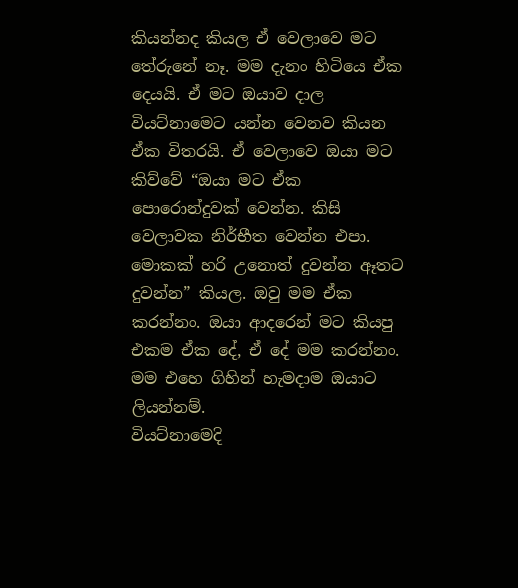කියන්නද කියල ඒ වෙලාවෙ මට තේරුනේ නෑ. මම දැනං හිටියෙ ඒක දෙයයි. ඒ මට ඔයාව දාල වියට්නාමෙට යන්න වෙනව කියන ඒක විතරයි. ඒ වෙලාවෙ ඔයා මට කිව්වේ “ඔයා මට ඒක පොරොන්දුවක් වෙන්න. කිසි වෙලාවක නිර්භීත වෙන්න එපා. මොකක් හරි උනොත් දුවන්න ඈතට දුවන්න” කියල. ඔවු මම ඒක කරන්නං. ඔයා ආදරෙන් මට කියපු එකම ඒක දේ, ඒ දේ මම කරන්නං. මම එහෙ ගිහින් හැමදාම ඔයාට ලියන්නම්.
වියට්නාමෙදි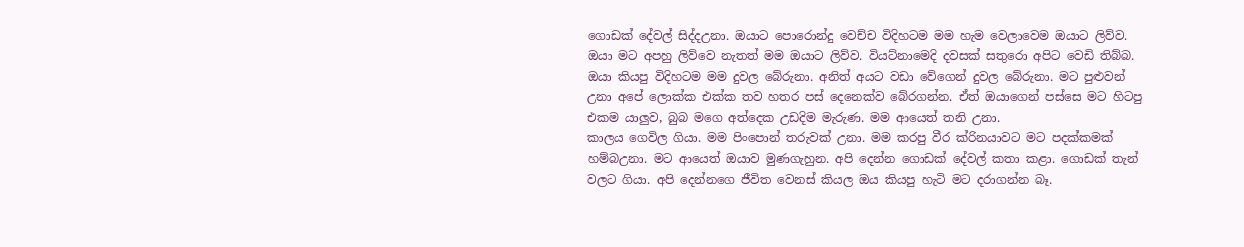ගොඩක් දේවල් සිද්දඋනා. ඔයාට පොරොන්දු වෙච්ච විදිහටම මම හැම වෙලාවෙම ඔයාට ලිව්ව. ඔයා මට අපහු ලිව්වෙ නැතත් මම ඔයාට ලිව්ව. වියට්නාමෙදි දවසක් සතුරො අපිට වෙඩි තිබ්බ. ඔයා කියපු විදිහටම මම දුවල බේරුනා. අනිත් අයට වඩා වේගෙන් දුවල බේරුනා. මට පුළුවන් උනා අපේ ලොක්ක එක්ක තව හතර පස් දෙනෙක්ව බේරගන්න. ඒත් ඔයාගෙන් පස්සෙ මට හිටපු එකම යාලුව, බුබ මගෙ අත්දෙක උඩදිම මැරුණ. මම ආයෙත් තනි උනා.
කාලය ගෙවිල ගියා. මම පිංපොන් තරුවක් උනා. මම කරපු වීර ක්රිනයාවට මට පදක්කමක් හම්බඋනා. මට ආයෙත් ඔයාව මුණගැහුන. අපි දෙන්න ගොඩක් දේවල් කතා කළා. ගොඩක් තැන් වලට ගියා. අපි දෙන්නගෙ ජීවිත වෙනස් කියල ඔය කියපු හැටි මට දරාගන්න බෑ.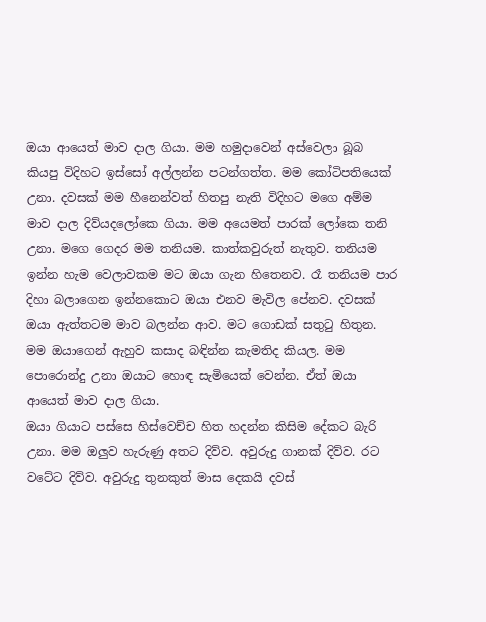ඔයා ආයෙත් මාව දාල ගියා. මම හමුදාවෙන් අස්වෙලා බූබ කියපු විදිහට ඉස්සෝ අල්ලන්න පටන්ගත්ත. මම කෝටිපතියෙක් උනා. දවසක් මම හීනෙන්වත් හිතපු නැති විදිහට මගෙ අම්ම මාව දාල දිව්යදලෝකෙ ගියා. මම අයෙමත් පාරක් ලෝකෙ තනි උනා. මගෙ ගෙදර මම තනියම. කාත්කවුරුත් නැතුව. තනියම ඉන්න හැම වෙලාවකම මට ඔයා ගැන හිතෙනව. රෑ තනියම පාර දිහා බලාගෙන ඉන්නකොට ඔයා එනව මැවිල පේනව. දවසක් ඔයා ඇත්තටම මාව බලන්න ආව. මට ගොඩක් සතුටු හිතුන. මම ඔයාගෙන් ඇහුව කසාද බඳින්න කැමතිද කියල. මම පොරොන්දු උනා ඔයාට හොඳ සැමියෙක් වෙන්න. ඒත් ඔයා ආයෙත් මාව දාල ගියා.
ඔයා ගියාට පස්සෙ හිස්වෙච්ච හිත හදන්න කිසිම දේකට බැරි උනා. මම ඔලුව හැරුණු අතට දිව්ව. අවුරුදු ගානක් දිව්ව. රට වටේට දිව්ව. අවුරුදු තුනකුත් මාස දෙකයි දවස්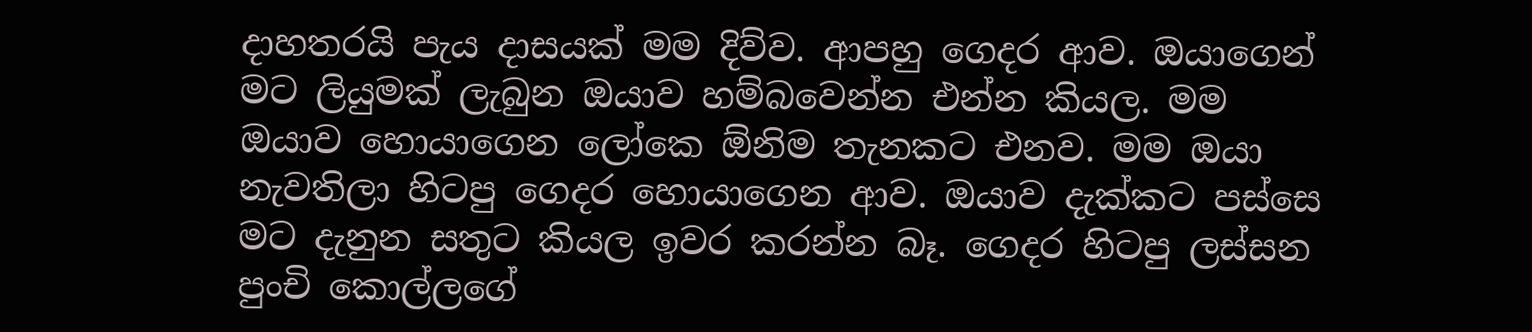දාහතරයි පැය දාසයක් මම දිව්ව. ආපහු ගෙදර ආව. ඔයාගෙන් මට ලියුමක් ලැබුන ඔයාව හම්බවෙන්න එන්න කියල. මම ඔයාව හොයාගෙන ලෝකෙ ඕනිම තැනකට එනව. මම ඔයා නැවතිලා හිටපු ගෙදර හොයාගෙන ආව. ඔයාව දැක්කට පස්සෙ මට දැනුන සතුට කියල ඉවර කරන්න බෑ. ගෙදර හිටපු ලස්සන පුංචි කොල්ලගේ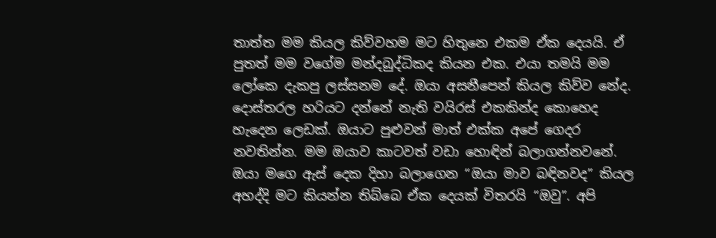තාත්ත මම කියල කිව්වහම මට හිතුනෙ එකම ඒක දෙයයි. ඒ පුතත් මම වගේම මන්දබුද්ධිකද කියන එක. එයා තමයි මම ලෝකෙ දැකපු ලස්සනම දේ. ඔයා අසනීපෙන් කියල කිව්ව නේද. දොස්තරල හරියට දන්නේ නැති වයිරස් එකකින්ද කොහෙද හැදෙන ලෙඩක්. ඔයාට පුළුවන් මාත් එක්ක අපේ ගෙදර නවතින්න. මම ඔයාව කාටවත් වඩා හොඳින් බලාගන්නවනේ. ඔයා මගෙ ඇස් දෙක දිහා බලාගෙන “ඔයා මාව බඳිනවද” කියල අහද්දි මට කියන්න තිබ්බෙ ඒක දෙයක් විතරයි “ඔවු”. අපි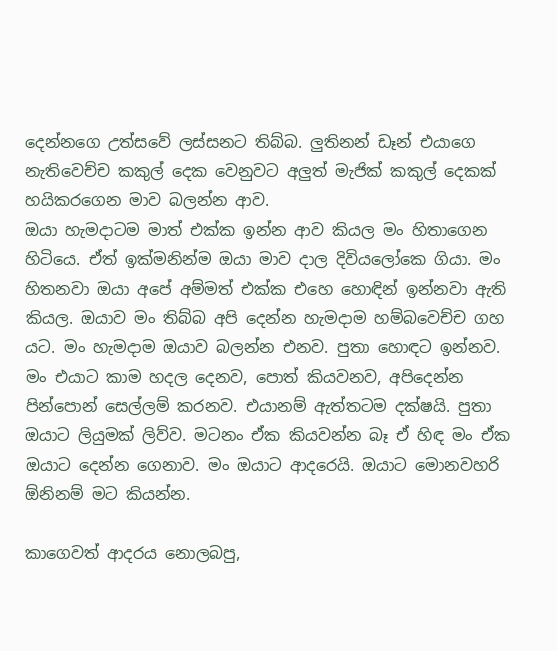දෙන්නගෙ උත්සවේ ලස්සනට තිබ්බ. ලුතිනන් ඩෑන් එයාගෙ නැතිවෙච්ච කකුල් දෙක වෙනුවට අලුත් මැජික් කකුල් දෙකක් හයිකරගෙන මාව බලන්න ආව.
ඔයා හැමදාටම මාත් එක්ක ඉන්න ආව කියල මං හිතාගෙන හිටියෙ. ඒත් ඉක්මනින්ම ඔයා මාව දාල දිවියලෝකෙ ගියා. මං හිතනවා ඔයා අපේ අම්මත් එක්ක එහෙ හොඳින් ඉන්නවා ඇති කියල. ඔයාව මං තිබ්බ අපි දෙන්න හැමදාම හම්බවෙච්ච ගහ යට. මං හැමදාම ඔයාව බලන්න එනව. පුතා හොඳට ඉන්නව. මං එයාට කාම හදල දෙනව, පොත් කියවනව, අපිදෙන්න පින්පොන් සෙල්ලම් කරනව. එයානම් ඇත්තටම දක්ෂයි. පුතා ඔයාට ලියුමක් ලිව්ව. මටනං ඒක කියවන්න බෑ ඒ හිඳ මං ඒක ඔයාට දෙන්න ගෙනාව. මං ඔයාට ආදරෙයි. ඔයාට මොනවහරි ඕනිනම් මට කියන්න.

කාගෙවත් ආදරය නොලබපු,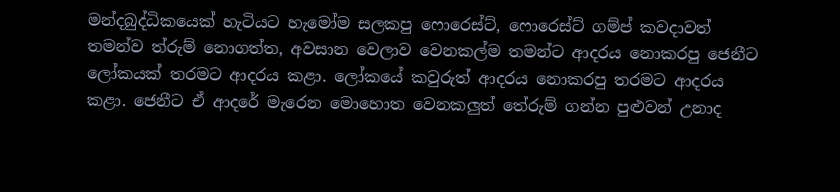මන්දබුද්ධිකයෙක් හැටියට හැමෝම සලකපු ෆොරෙස්ට්, ෆොරෙස්ට් ගම්ප් කවදාවත් තමන්ව ත්රුම් නොගත්ත, අවසාන වෙලාව වෙනකල්ම තමන්ට ආදරය නොකරපු ජෙනීට ලෝකයක් තරමට ආදරය කළා. ලෝකයේ කවුරුත් ආදරය නොකරපු තරමට ආදරය කළා. ජෙනීට ඒ ආදරේ මැරෙන මොහොත වෙනකලුත් තේරුම් ගන්න පුළුවන් උනාද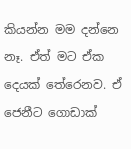කියන්න මම දන්නෙ නෑ. ඒත් මට ඒක දෙයක් තේරෙනව. ඒ ජෙනීට ගොඩාක්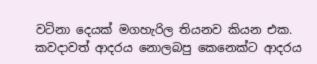වටිනා දෙයක් මගහැරිල තියනව කියන එක.
කවදාවත් ආදරය නොලබපු කෙනෙක්ට ආදරය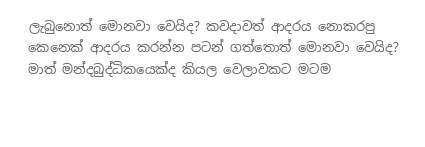ලැබුනොත් මොනවා වෙයිද? කවදාවත් ආදරය නොකරපු කෙනෙක් ආදරය කරන්න පටන් ගත්තොත් මොනවා වෙයිද?
මාත් මන්දබුද්ධිකයෙක්ද කියල වෙලාවකට මටම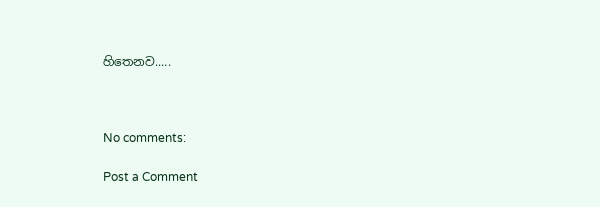හිතෙනව.....



No comments:

Post a Comment